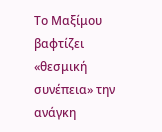Το Μαξίμου βαφτίζει «θεσμική συνέπεια» την ανάγκη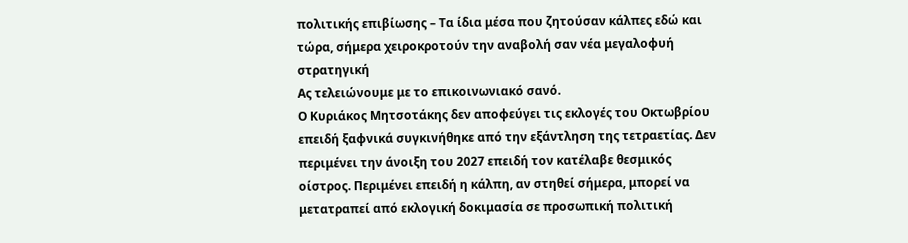πολιτικής επιβίωσης – Τα ίδια μέσα που ζητούσαν κάλπες εδώ και τώρα, σήμερα χειροκροτούν την αναβολή σαν νέα μεγαλοφυή στρατηγική
Ας τελειώνουμε με το επικοινωνιακό σανό.
Ο Κυριάκος Μητσοτάκης δεν αποφεύγει τις εκλογές του Οκτωβρίου επειδή ξαφνικά συγκινήθηκε από την εξάντληση της τετραετίας. Δεν περιμένει την άνοιξη του 2027 επειδή τον κατέλαβε θεσμικός οίστρος. Περιμένει επειδή η κάλπη, αν στηθεί σήμερα, μπορεί να μετατραπεί από εκλογική δοκιμασία σε προσωπική πολιτική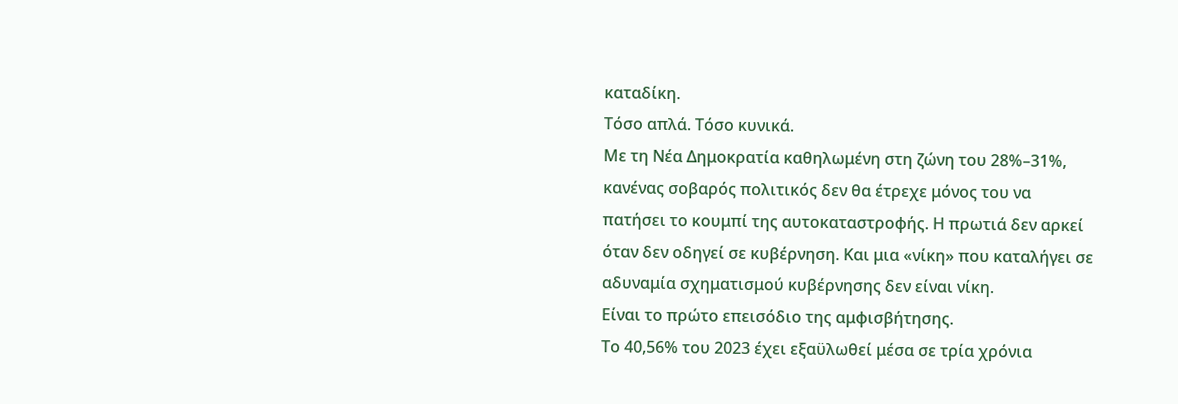καταδίκη.
Τόσο απλά. Τόσο κυνικά.
Με τη Νέα Δημοκρατία καθηλωμένη στη ζώνη του 28%–31%, κανένας σοβαρός πολιτικός δεν θα έτρεχε μόνος του να πατήσει το κουμπί της αυτοκαταστροφής. Η πρωτιά δεν αρκεί όταν δεν οδηγεί σε κυβέρνηση. Και μια «νίκη» που καταλήγει σε αδυναμία σχηματισμού κυβέρνησης δεν είναι νίκη.
Είναι το πρώτο επεισόδιο της αμφισβήτησης.
Το 40,56% του 2023 έχει εξαϋλωθεί μέσα σε τρία χρόνια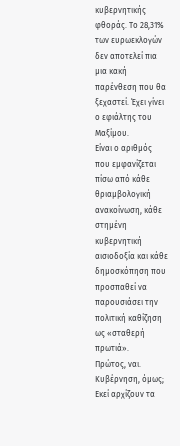κυβερνητικής φθοράς. Το 28,31% των ευρωεκλογών δεν αποτελεί πια μια κακή παρένθεση που θα ξεχαστεί. Έχει γίνει ο εφιάλτης του Μαξίμου.
Είναι ο αριθμός που εμφανίζεται πίσω από κάθε θριαμβολογική ανακοίνωση, κάθε στημένη κυβερνητική αισιοδοξία και κάθε δημοσκόπηση που προσπαθεί να παρουσιάσει την πολιτική καθίζηση ως «σταθερή πρωτιά».
Πρώτος, ναι. Κυβέρνηση, όμως;
Εκεί αρχίζουν τα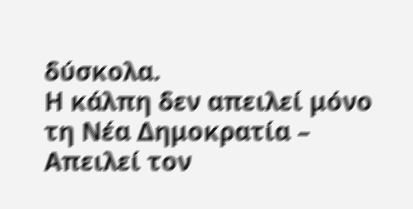δύσκολα.
Η κάλπη δεν απειλεί μόνο τη Νέα Δημοκρατία – Απειλεί τον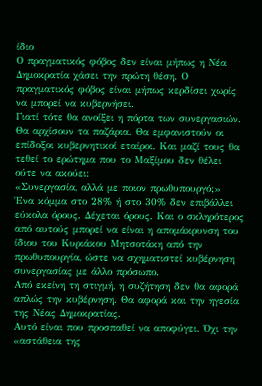ίδιο
Ο πραγματικός φόβος δεν είναι μήπως η Νέα Δημοκρατία χάσει την πρώτη θέση. Ο πραγματικός φόβος είναι μήπως κερδίσει χωρίς να μπορεί να κυβερνήσει.
Γιατί τότε θα ανοίξει η πόρτα των συνεργασιών. Θα αρχίσουν τα παζάρια. Θα εμφανιστούν οι επίδοξοι κυβερνητικοί εταίροι. Και μαζί τους θα τεθεί το ερώτημα που το Μαξίμου δεν θέλει ούτε να ακούει:
«Συνεργασία, αλλά με ποιον πρωθυπουργό;»
Ένα κόμμα στο 28% ή στο 30% δεν επιβάλλει εύκολα όρους. Δέχεται όρους. Και ο σκληρότερος από αυτούς μπορεί να είναι η απομάκρυνση του ίδιου του Κυριάκου Μητσοτάκη από την πρωθυπουργία, ώστε να σχηματιστεί κυβέρνηση συνεργασίας με άλλο πρόσωπο.
Από εκείνη τη στιγμή, η συζήτηση δεν θα αφορά απλώς την κυβέρνηση. Θα αφορά και την ηγεσία της Νέας Δημοκρατίας.
Αυτό είναι που προσπαθεί να αποφύγει. Όχι την «αστάθεια της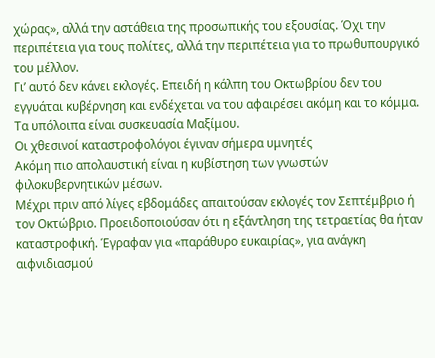χώρας», αλλά την αστάθεια της προσωπικής του εξουσίας. Όχι την περιπέτεια για τους πολίτες, αλλά την περιπέτεια για το πρωθυπουργικό του μέλλον.
Γι’ αυτό δεν κάνει εκλογές. Επειδή η κάλπη του Οκτωβρίου δεν του εγγυάται κυβέρνηση και ενδέχεται να του αφαιρέσει ακόμη και το κόμμα.
Τα υπόλοιπα είναι συσκευασία Μαξίμου.
Οι χθεσινοί καταστροφολόγοι έγιναν σήμερα υμνητές
Ακόμη πιο απολαυστική είναι η κυβίστηση των γνωστών φιλοκυβερνητικών μέσων.
Μέχρι πριν από λίγες εβδομάδες απαιτούσαν εκλογές τον Σεπτέμβριο ή τον Οκτώβριο. Προειδοποιούσαν ότι η εξάντληση της τετραετίας θα ήταν καταστροφική. Έγραφαν για «παράθυρο ευκαιρίας», για ανάγκη αιφνιδιασμού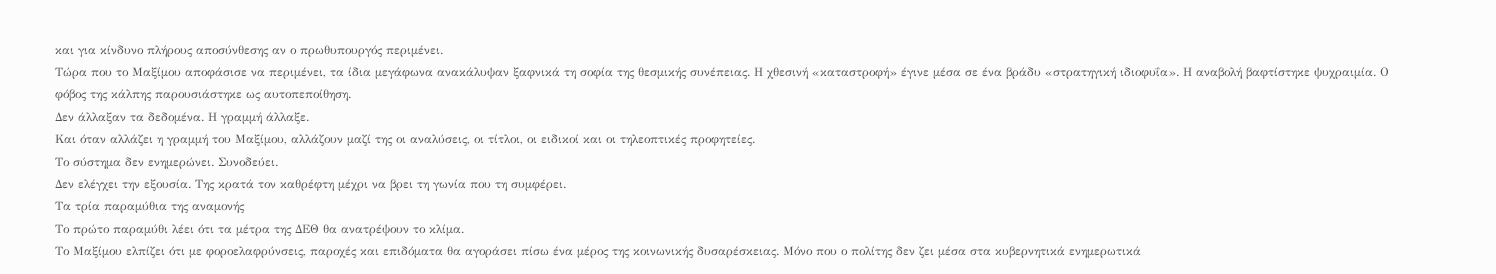και για κίνδυνο πλήρους αποσύνθεσης αν ο πρωθυπουργός περιμένει.
Τώρα που το Μαξίμου αποφάσισε να περιμένει, τα ίδια μεγάφωνα ανακάλυψαν ξαφνικά τη σοφία της θεσμικής συνέπειας. Η χθεσινή «καταστροφή» έγινε μέσα σε ένα βράδυ «στρατηγική ιδιοφυΐα». Η αναβολή βαφτίστηκε ψυχραιμία. Ο φόβος της κάλπης παρουσιάστηκε ως αυτοπεποίθηση.
Δεν άλλαξαν τα δεδομένα. Η γραμμή άλλαξε.
Και όταν αλλάζει η γραμμή του Μαξίμου, αλλάζουν μαζί της οι αναλύσεις, οι τίτλοι, οι ειδικοί και οι τηλεοπτικές προφητείες.
Το σύστημα δεν ενημερώνει. Συνοδεύει.
Δεν ελέγχει την εξουσία. Της κρατά τον καθρέφτη μέχρι να βρει τη γωνία που τη συμφέρει.
Τα τρία παραμύθια της αναμονής
Το πρώτο παραμύθι λέει ότι τα μέτρα της ΔΕΘ θα ανατρέψουν το κλίμα.
Το Μαξίμου ελπίζει ότι με φοροελαφρύνσεις, παροχές και επιδόματα θα αγοράσει πίσω ένα μέρος της κοινωνικής δυσαρέσκειας. Μόνο που ο πολίτης δεν ζει μέσα στα κυβερνητικά ενημερωτικά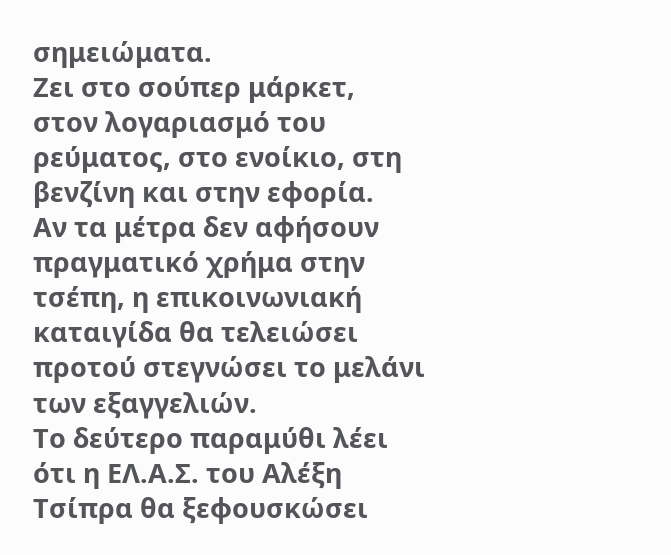σημειώματα.
Ζει στο σούπερ μάρκετ, στον λογαριασμό του ρεύματος, στο ενοίκιο, στη βενζίνη και στην εφορία.
Αν τα μέτρα δεν αφήσουν πραγματικό χρήμα στην τσέπη, η επικοινωνιακή καταιγίδα θα τελειώσει προτού στεγνώσει το μελάνι των εξαγγελιών.
Το δεύτερο παραμύθι λέει ότι η ΕΛ.Α.Σ. του Αλέξη Τσίπρα θα ξεφουσκώσει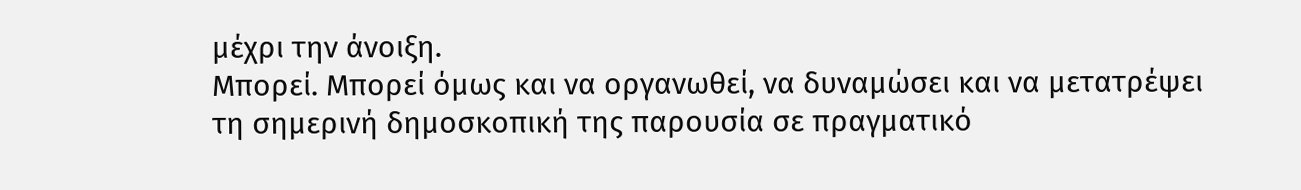μέχρι την άνοιξη.
Μπορεί. Μπορεί όμως και να οργανωθεί, να δυναμώσει και να μετατρέψει τη σημερινή δημοσκοπική της παρουσία σε πραγματικό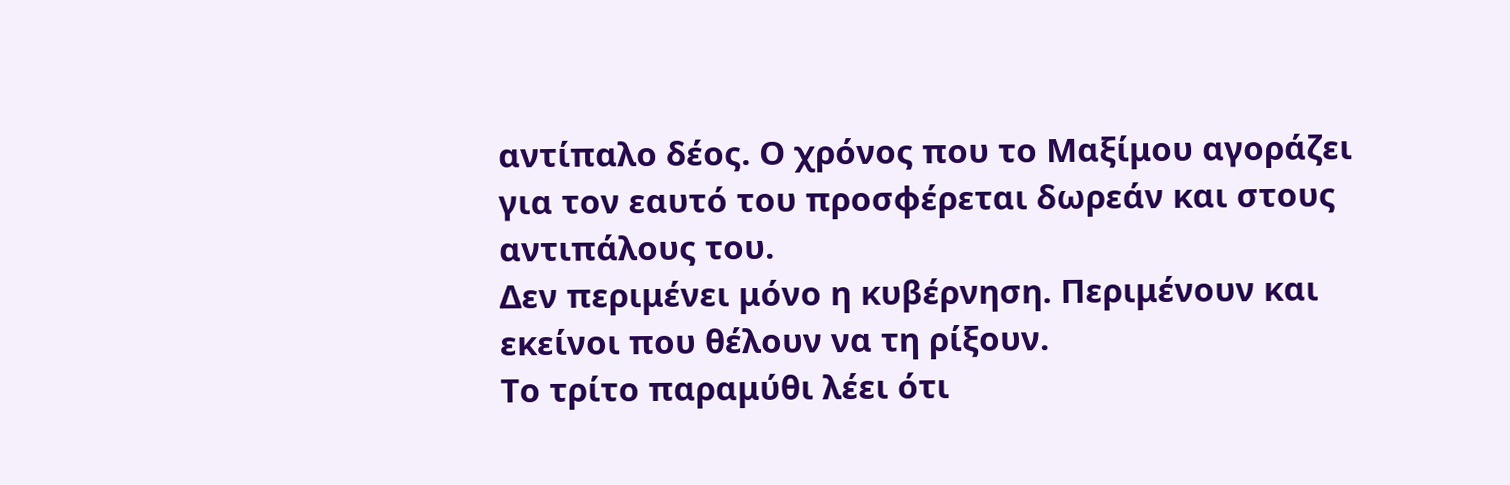αντίπαλο δέος. Ο χρόνος που το Μαξίμου αγοράζει για τον εαυτό του προσφέρεται δωρεάν και στους αντιπάλους του.
Δεν περιμένει μόνο η κυβέρνηση. Περιμένουν και εκείνοι που θέλουν να τη ρίξουν.
Το τρίτο παραμύθι λέει ότι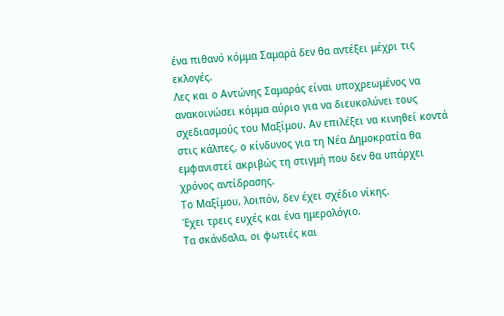ένα πιθανό κόμμα Σαμαρά δεν θα αντέξει μέχρι τις εκλογές.
Λες και ο Αντώνης Σαμαράς είναι υποχρεωμένος να ανακοινώσει κόμμα αύριο για να διευκολύνει τους σχεδιασμούς του Μαξίμου. Αν επιλέξει να κινηθεί κοντά στις κάλπες, ο κίνδυνος για τη Νέα Δημοκρατία θα εμφανιστεί ακριβώς τη στιγμή που δεν θα υπάρχει χρόνος αντίδρασης.
Το Μαξίμου, λοιπόν, δεν έχει σχέδιο νίκης.
Έχει τρεις ευχές και ένα ημερολόγιο.
Τα σκάνδαλα, οι φωτιές και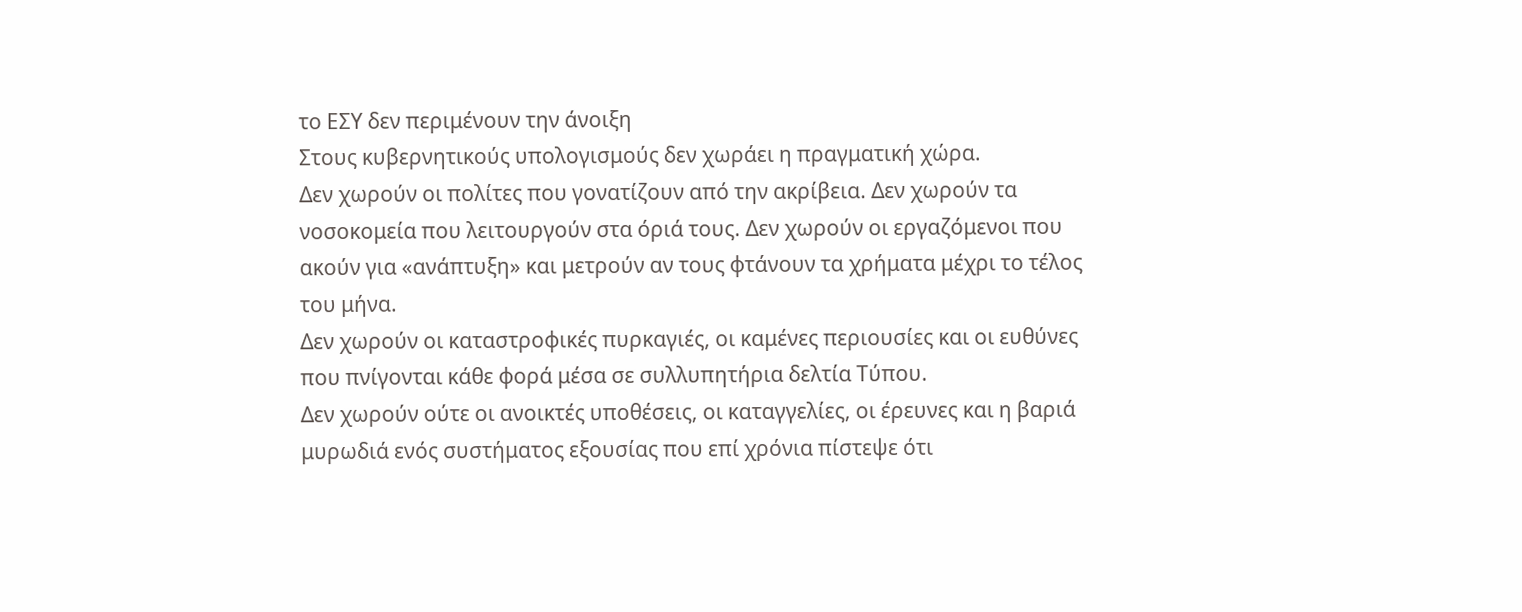το ΕΣΥ δεν περιμένουν την άνοιξη
Στους κυβερνητικούς υπολογισμούς δεν χωράει η πραγματική χώρα.
Δεν χωρούν οι πολίτες που γονατίζουν από την ακρίβεια. Δεν χωρούν τα νοσοκομεία που λειτουργούν στα όριά τους. Δεν χωρούν οι εργαζόμενοι που ακούν για «ανάπτυξη» και μετρούν αν τους φτάνουν τα χρήματα μέχρι το τέλος του μήνα.
Δεν χωρούν οι καταστροφικές πυρκαγιές, οι καμένες περιουσίες και οι ευθύνες που πνίγονται κάθε φορά μέσα σε συλλυπητήρια δελτία Τύπου.
Δεν χωρούν ούτε οι ανοικτές υποθέσεις, οι καταγγελίες, οι έρευνες και η βαριά μυρωδιά ενός συστήματος εξουσίας που επί χρόνια πίστεψε ότι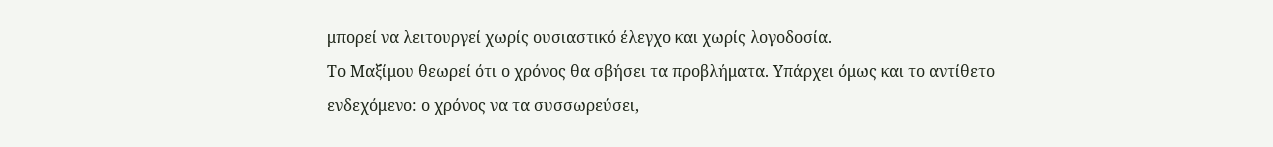μπορεί να λειτουργεί χωρίς ουσιαστικό έλεγχο και χωρίς λογοδοσία.
Το Μαξίμου θεωρεί ότι ο χρόνος θα σβήσει τα προβλήματα. Υπάρχει όμως και το αντίθετο ενδεχόμενο: ο χρόνος να τα συσσωρεύσει,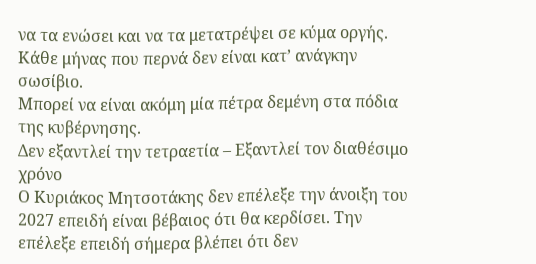να τα ενώσει και να τα μετατρέψει σε κύμα οργής.
Κάθε μήνας που περνά δεν είναι κατ’ ανάγκην σωσίβιο.
Μπορεί να είναι ακόμη μία πέτρα δεμένη στα πόδια της κυβέρνησης.
Δεν εξαντλεί την τετραετία – Εξαντλεί τον διαθέσιμο χρόνο
Ο Κυριάκος Μητσοτάκης δεν επέλεξε την άνοιξη του 2027 επειδή είναι βέβαιος ότι θα κερδίσει. Την επέλεξε επειδή σήμερα βλέπει ότι δεν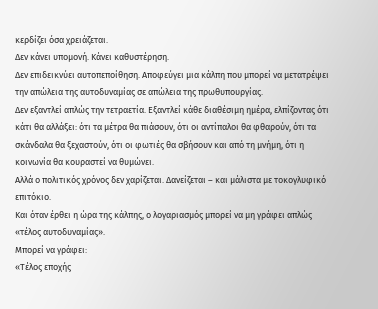κερδίζει όσα χρειάζεται.
Δεν κάνει υπομονή. Κάνει καθυστέρηση.
Δεν επιδεικνύει αυτοπεποίθηση. Αποφεύγει μια κάλπη που μπορεί να μετατρέψει την απώλεια της αυτοδυναμίας σε απώλεια της πρωθυπουργίας.
Δεν εξαντλεί απλώς την τετραετία. Εξαντλεί κάθε διαθέσιμη ημέρα, ελπίζοντας ότι κάτι θα αλλάξει: ότι τα μέτρα θα πιάσουν, ότι οι αντίπαλοι θα φθαρούν, ότι τα σκάνδαλα θα ξεχαστούν, ότι οι φωτιές θα σβήσουν και από τη μνήμη, ότι η κοινωνία θα κουραστεί να θυμώνει.
Αλλά ο πολιτικός χρόνος δεν χαρίζεται. Δανείζεται – και μάλιστα με τοκογλυφικό επιτόκιο.
Και όταν έρθει η ώρα της κάλπης, ο λογαριασμός μπορεί να μη γράφει απλώς «τέλος αυτοδυναμίας».
Μπορεί να γράφει:
«Τέλος εποχής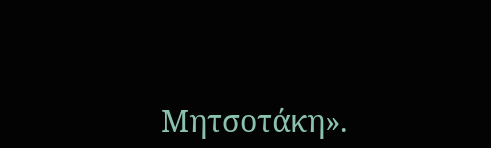Μητσοτάκη».